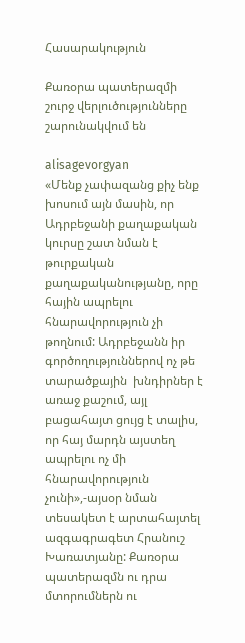Հասարակություն

Քառօրա պատերազմի շուրջ վերլուծությունները շարունակվում են

alisagevorgyan
«Մենք չափազանց քիչ ենք խոսում այն մասին, որ Ադրբեջանի քաղաքական կուրսը շատ նման է թուրքական  քաղաքականությանը, որը հային ապրելու հնարավորություն չի  թողնում: Ադրբեջանն իր գործողություններով ոչ թե տարածքային  խնդիրներ է առաջ քաշում, այլ բացահայտ ցույց է տալիս, որ հայ մարդն այստեղ ապրելու ոչ մի հնարավորություն չունի»,-այսօր նման տեսակետ է արտահայտել  ազգագրագետ Հրանուշ Խառատյանը: Քառօրա պատերազմն ու դրա մտորումներն ու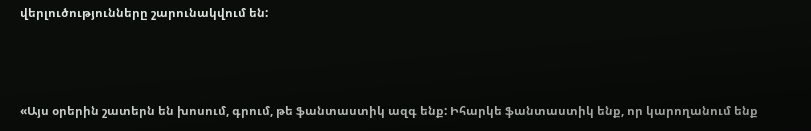վերլուծությունները շարունակվում են:



«Այս օրերին շատերն են խոսում, գրում, թե ֆանտաստիկ ազգ ենք: Իհարկե ֆանտաստիկ ենք, որ կարողանում ենք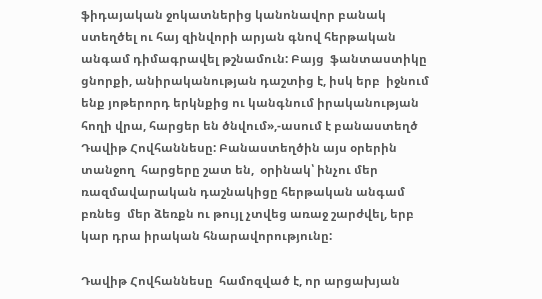ֆիդայական ջոկատներից կանոնավոր բանակ ստեղծել ու հայ զինվորի արյան գնով հերթական անգամ դիմագրավել թշնամուն: Բայց  ֆանտաստիկը ցնորքի, անիրականության դաշտից է, իսկ երբ  իջնում ենք յոթերորդ երկնքից ու կանգնում իրականության հողի վրա, հարցեր են ծնվում»,-ասում է բանաստեղծ Դավիթ Հովհաննեսը: Բանաստեղծին այս օրերին տանջող  հարցերը շատ են,  օրինակ՝ ինչու մեր ռազմավարական դաշնակիցը հերթական անգամ բռնեց  մեր ձեռքն ու թույլ չտվեց առաջ շարժվել, երբ կար դրա իրական հնարավորությունը:

Դավիթ Հովհաննեսը  համոզված է, որ արցախյան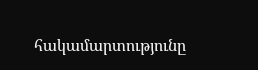հակամարտությունը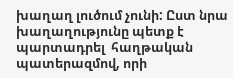խաղաղ լուծում չունի: Ըստ նրա խաղաղությունը պետք է պարտադրել  հաղթական պատերազմով, որի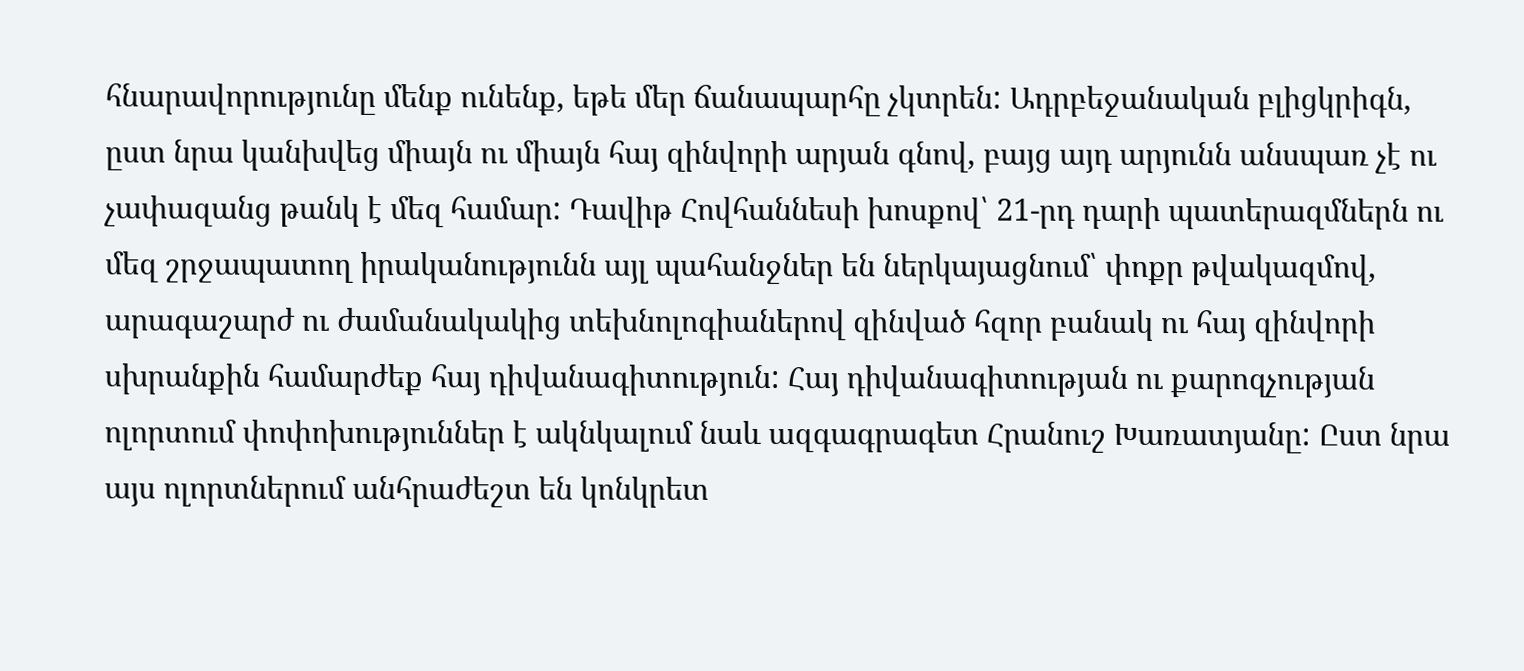հնարավորությունը մենք ունենք, եթե մեր ճանապարհը չկտրեն: Ադրբեջանական բլիցկրիգն, ըստ նրա կանխվեց միայն ու միայն հայ զինվորի արյան գնով, բայց այդ արյունն անսպառ չէ ու չափազանց թանկ է մեզ համար: Դավիթ Հովհաննեսի խոսքով՝ 21-րդ դարի պատերազմներն ու մեզ շրջապատող իրականությունն այլ պահանջներ են ներկայացնում՝ փոքր թվակազմով, արագաշարժ ու ժամանակակից տեխնոլոգիաներով զինված հզոր բանակ ու հայ զինվորի սխրանքին համարժեք հայ դիվանագիտություն: Հայ դիվանագիտության ու քարոզչության ոլորտում փոփոխություններ է ակնկալում նաև ազգագրագետ Հրանուշ Խառատյանը: Ըստ նրա այս ոլորտներում անհրաժեշտ են կոնկրետ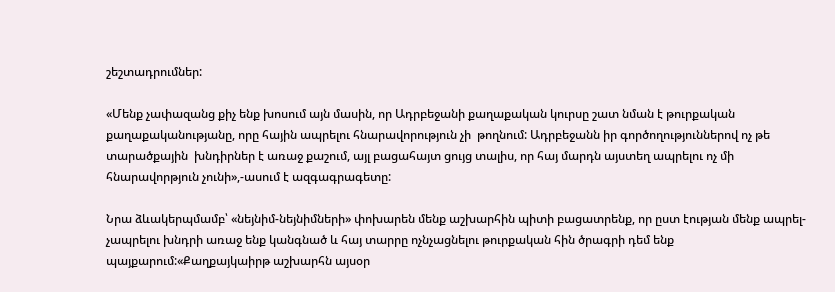շեշտադրումներ:

«Մենք չափազանց քիչ ենք խոսում այն մասին, որ Ադրբեջանի քաղաքական կուրսը շատ նման է թուրքական  քաղաքականությանը, որը հային ապրելու հնարավորություն չի  թողնում: Ադրբեջանն իր գործողություններով ոչ թե տարածքային  խնդիրներ է առաջ քաշում, այլ բացահայտ ցույց տալիս, որ հայ մարդն այստեղ ապրելու ոչ մի հնարավորթյուն չունի»,-ասում է ազգագրագետը:

Նրա ձևակերպմամբ՝ «նեյնիմ-նեյնիմների» փոխարեն մենք աշխարհին պիտի բացատրենք, որ ըստ էության մենք ապրել- չապրելու խնդրի առաջ ենք կանգնած և հայ տարրը ոչնչացնելու թուրքական հին ծրագրի դեմ ենք պայքարում:«Քաղքայկաիրթ աշխարհն այսօր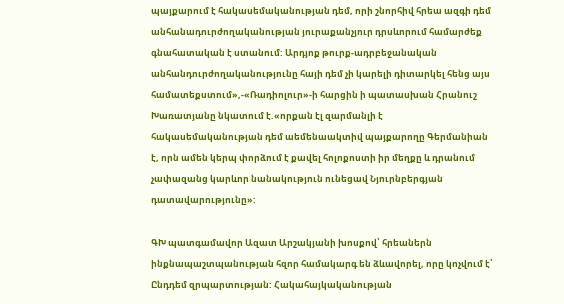պայքարում է հակասեմականության դեմ, որի շնորհիվ հրեա ազգի դեմ անհանադուրժողականության յուրաքանչյուր դրսևորում համարժեք գնահատական է ստանում: Արդյոք թուրք-ադրբեջանական անհանդուրժողականությունը հայի դեմ չի կարելի դիտարկել հենց այս համատեքստում»,-«Ռադիոլուր»-ի հարցին ի պատասխան Հրանուշ Խառատյանը նկատում է.«որքան էլ զարմանլի է հակասեմականության դեմ աեմենաակտիվ պայքարողը Գերմանիան է, որն ամեն կերպ փորձում է քավել հոլոքոստի իր մեղքը և դրանում չափազանց կարևոր նանակություն ունեցավ Նյուրնբերգյան դատավարությունը»:

ԳԽ պատգամավոր Ազատ Արշակյանի խոսքով՝ հրեաներն ինքնապաշտպանության հզոր համակարգ են ձևավորել, որը կոչվում է՝ Ընդդեմ զրպարտության: Հակահայկականության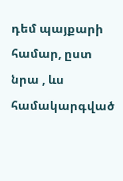դեմ պայքարի համար, ըստ նրա , ևս համակարգված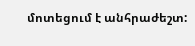մոտեցում է անհրաժեշտ: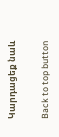Կարդացեք նաև

Back to top button